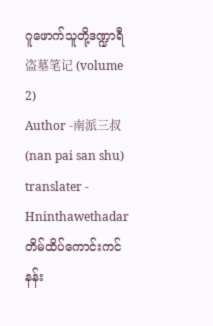ဂူဖောက်သူတို့ဒဏ္ဍာရီ 盗墓笔记 (volume 2)
Author -南派三叔 (nan pai san shu)
translater - Hninthawethadar
တိမ်ထိပ်ကောင်းကင်နန်း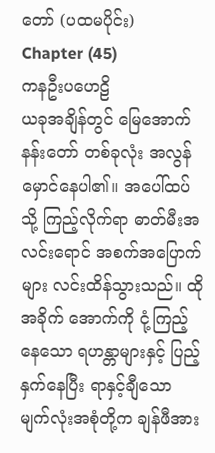တော် (ပထမပိုင်း)
Chapter (45)
ကနဦးပဟေဠိ
ယခုအချိန်တွင် မြေအောက်နန်းတော် တစ်ခုလုံး အလွန်မှောင်နေပါ၏။ အပေါ်ထပ်သို့ ကြည့်လိုက်ရာ ဓာတ်မီးအလင်းရောင် အစက်အပြောက်များ လင်းထိန်သွားသည်။ ထိုအခိုက် အောက်ကို ငုံ့ကြည့်နေသော ရဟန္တာများနှင့် ပြည့်နှက်နေပြီး ရာနှင့်ချီသော မျက်လုံးအစုံတို့က ချန်ဖီအား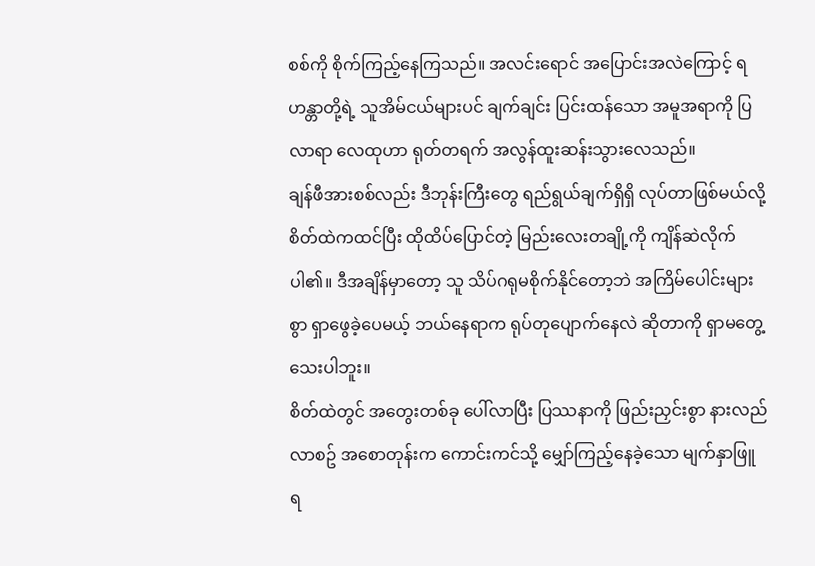စစ်ကို စိုက်ကြည့်နေကြသည်။ အလင်းရောင် အပြောင်းအလဲကြောင့် ရဟန္တာတို့ရဲ့ သူအိမ်ငယ်များပင် ချက်ချင်း ပြင်းထန်သော အမူအရာကို ပြလာရာ လေထုဟာ ရုတ်တရက် အလွန်ထူးဆန်းသွားလေသည်။
ချန်ဖီအားစစ်လည်း ဒီဘုန်းကြီးတွေ ရည်ရွယ်ချက်ရှိရှိ လုပ်တာဖြစ်မယ်လို့ စိတ်ထဲကထင်ပြီး ထိုထိပ်ပြောင်တဲ့ မြည်းလေးတချို့ကို ကျိန်ဆဲလိုက်ပါ၏။ ဒီအချိန်မှာတော့ သူ သိပ်ဂရုမစိုက်နိုင်တော့ဘဲ အကြိမ်ပေါင်းများစွာ ရှာဖွေခဲ့ပေမယ့် ဘယ်နေရာက ရုပ်တုပျောက်နေလဲ ဆိုတာကို ရှာမတွေ့သေးပါဘူး။
စိတ်ထဲတွင် အတွေးတစ်ခု ပေါ်လာပြီး ပြဿနာကို ဖြည်းညှင်းစွာ နားလည်လာစဥ် အစောတုန်းက ကောင်းကင်သို့ မျှော်ကြည့်နေခဲ့သော မျက်နှာဖြူ ရ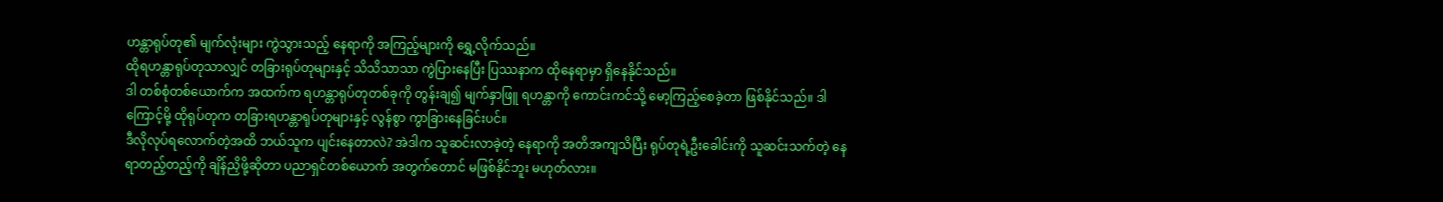ဟန္တာရုပ်တု၏ မျက်လုံးများ ကွဲသွားသည့် နေရာကို အကြည့်များကို ရွှေ့လိုက်သည်။
ထိုရဟန္တာရုပ်တုသာလျှင် တခြားရုပ်တုများနှင့် သိသိသာသာ ကွဲပြားနေပြီး ပြဿနာက ထိုနေရာမှာ ရှိနေနိုင်သည်။
ဒါ တစ်စုံတစ်ယောက်က အထက်က ရဟန္တာရုပ်တုတစ်ခုကို တွန်းချ၍ မျက်နှာဖြူ ရဟန္တာကို ကောင်းကင်သို့ မော့ကြည့်စေခဲ့တာ ဖြစ်နိုင်သည်။ ဒါကြောင့်မို့ ထိုရုပ်တုက တခြားရဟန္တာရုပ်တုများနှင့် လွန်စွာ ကွာခြားနေခြင်းပင်။
ဒီလိုလုပ်ရလောက်တဲ့အထိ ဘယ်သူက ပျင်းနေတာလဲ? အဲဒါက သူဆင်းလာခဲ့တဲ့ နေရာကို အတိအကျသိပြီး ရုပ်တုရဲ့ဦးခေါင်းကို သူဆင်းသက်တဲ့ နေရာတည့်တည့်ကို ချိန်ညှိဖို့ဆိုတာ ပညာရှင်တစ်ယောက် အတွက်တောင် မဖြစ်နိုင်ဘူး မဟုတ်လား။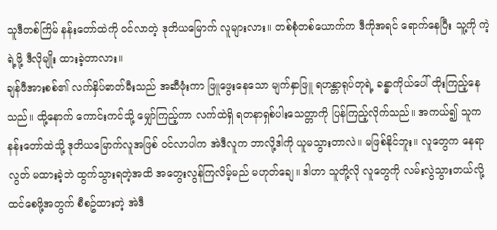သူဒီတစ်ကြိမ် နန်းတော်ထဲကို ဝင်လာတဲ့ ဒုတိယမြောက် လူများလား။ တစ်စုံတစ်ယောက်က ဒီကိုအရင် ရောက်နေပြီး သူ့ကို ကဲ့ရဲ့ဖို့ ဒီလိုမျိုး ထားခဲ့တာလား။
ချန်ဖီအားစစ်၏ လက်နှိပ်ဓာတ်မီးသည် အဆီဖုံးကာ ဖြူဖွေးနေသော မျက်နှာဖြူ ရဟန္တာရုပ်တုရဲ့ ခန္ဓာကိုယ်ပေါ် ထိုးကြည့်နေသည်။ ထို့နောက် ကောင်းကင်သို့ မျှော်ကြည့်ကာ လက်ထဲရှိ ရတနာရှစ်ပါးသေတ္တာကို ပြန်ကြည့်လိုက်သည်။ အကယ်၍ သူက နန်းတော်ထဲသို့ ဒုတိယမြောက်လူအဖြစ် ဝင်လာပါက အဲဒီလူက ဘာလို့ဒါကို ယူမသွားတာလဲ။ မဖြစ်နိုင်ဘူး။ လူတွေက နေရာလွတ် မထားခဲ့ဘဲ ထွက်သွားရတဲ့အထိ အတွေးလွန်ကြလိမ့်မည် မဟုတ်ချေ။ ဒါဟာ သူတို့လို လူတွေကို လမ်းလွဲသွားတယ်လို့ ထင်စေဖို့အတွက် စီစဥ်ထားတဲ့ အဲဒီ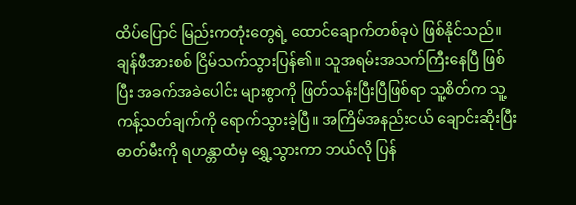ထိပ်ပြောင် မြည်းကတုံးတွေရဲ့ ထောင်ချောက်တစ်ခုပဲ ဖြစ်နိုင်သည်။
ချန်ဖီအားစစ် ငြိမ်သက်သွားပြန်၏။ သူအရမ်းအသက်ကြီးနေပြီ ဖြစ်ပြီး အခက်အခဲပေါင်း များစွာကို ဖြတ်သန်းပြီးပြီဖြစ်ရာ သူ့စိတ်က သူ့ကန့်သတ်ချက်ကို ရောက်သွားခဲ့ပြီ။ အကြိမ်အနည်းငယ် ချောင်းဆိုးပြီး ဓာတ်မီးကို ရဟန္တာထံမှ ရွှေ့သွားကာ ဘယ်လို ပြန်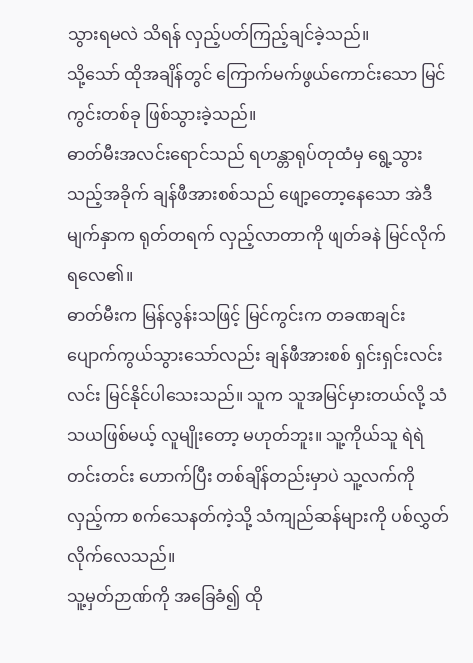သွားရမလဲ သိရန် လှည့်ပတ်ကြည့်ချင်ခဲ့သည်။
သို့သော် ထိုအချိန်တွင် ကြောက်မက်ဖွယ်ကောင်းသော မြင်ကွင်းတစ်ခု ဖြစ်သွားခဲ့သည်။
ဓာတ်မီးအလင်းရောင်သည် ရဟန္တာရုပ်တုထံမှ ရွေ့သွားသည့်အခိုက် ချန်ဖီအားစစ်သည် ဖျော့တော့နေသော အဲဒီမျက်နှာက ရုတ်တရက် လှည့်လာတာကို ဖျတ်ခနဲ မြင်လိုက်ရလေ၏။
ဓာတ်မီးက မြန်လွန်းသဖြင့် မြင်ကွင်းက တခဏချင်း ပျောက်ကွယ်သွားသော်လည်း ချန်ဖီအားစစ် ရှင်းရှင်းလင်းလင်း မြင်နိုင်ပါသေးသည်။ သူက သူအမြင်မှားတယ်လို့ သံသယဖြစ်မယ့် လူမျိုးတော့ မဟုတ်ဘူး။ သူ့ကိုယ်သူ ရဲရဲတင်းတင်း ဟောက်ပြီး တစ်ချိန်တည်းမှာပဲ သူ့လက်ကို လှည့်ကာ စက်သေနတ်ကဲ့သို့ သံကျည်ဆန်များကို ပစ်လွှတ်လိုက်လေသည်။
သူ့မှတ်ဉာဏ်ကို အခြေခံ၍ ထို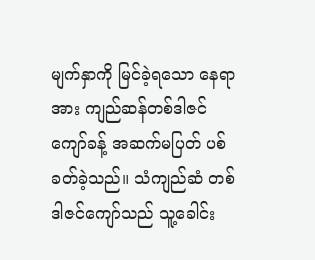မျက်နှာကို မြင်ခဲ့ရသော နေရာအား ကျည်ဆန်တစ်ဒါဇင်ကျော်ခန့် အဆက်မပြတ် ပစ်ခတ်ခဲ့သည်။ သံကျည်ဆံ တစ်ဒါဇင်ကျော်သည် သူ့ခေါင်း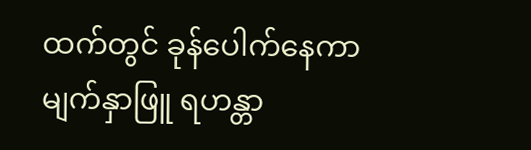ထက်တွင် ခုန်ပေါက်နေကာ မျက်နှာဖြူ ရဟန္တာ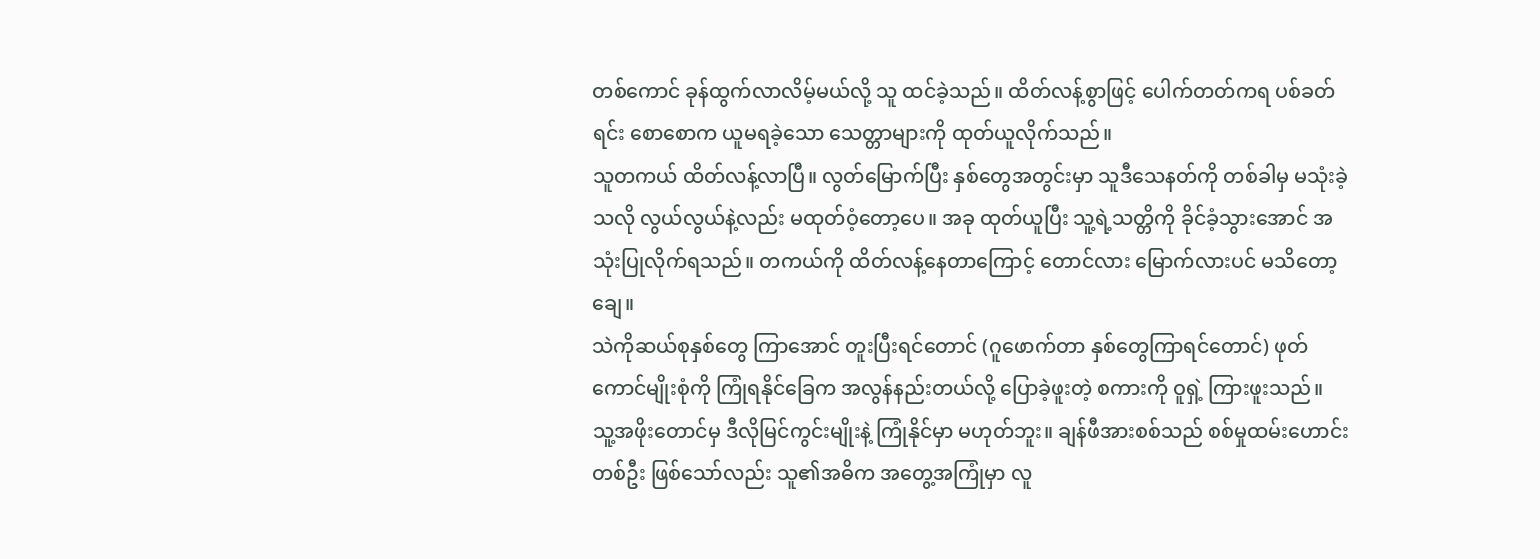တစ်ကောင် ခုန်ထွက်လာလိမ့်မယ်လို့ သူ ထင်ခဲ့သည်။ ထိတ်လန့်စွာဖြင့် ပေါက်တတ်ကရ ပစ်ခတ်ရင်း စောစောက ယူမရခဲ့သော သေတ္တာများကို ထုတ်ယူလိုက်သည်။
သူတကယ် ထိတ်လန့်လာပြီ။ လွတ်မြောက်ပြီး နှစ်တွေအတွင်းမှာ သူဒီသေနတ်ကို တစ်ခါမှ မသုံးခဲ့သလို လွယ်လွယ်နဲ့လည်း မထုတ်ဝံ့တော့ပေ။ အခု ထုတ်ယူပြီး သူ့ရဲ့သတ္တိကို ခိုင်ခံ့သွားအောင် အသုံးပြုလိုက်ရသည်။ တကယ်ကို ထိတ်လန့်နေတာကြောင့် တောင်လား မြောက်လားပင် မသိတော့ချေ။
သဲကိုဆယ်စုနှစ်တွေ ကြာအောင် တူးပြီးရင်တောင် (ဂူဖောက်တာ နှစ်တွေကြာရင်တောင်) ဖုတ်ကောင်မျိုးစုံကို ကြုံရနိုင်ခြေက အလွန်နည်းတယ်လို့ ပြောခဲ့ဖူးတဲ့ စကားကို ဝူရှဲ့ ကြားဖူးသည်။ သူ့အဖိုးတောင်မှ ဒီလိုမြင်ကွင်းမျိုးနဲ့ ကြုံနိုင်မှာ မဟုတ်ဘူး။ ချန်ဖီအားစစ်သည် စစ်မှုထမ်းဟောင်းတစ်ဦး ဖြစ်သော်လည်း သူ၏အဓိက အတွေ့အကြုံမှာ လူ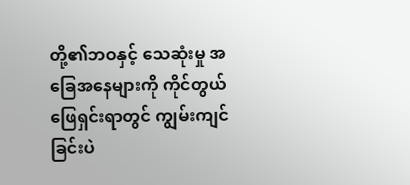တို့၏ဘဝနှင့် သေဆုံးမှု အခြေအနေများကို ကိုင်တွယ်ဖြေရှင်းရာတွင် ကျွမ်းကျင်ခြင်းပဲ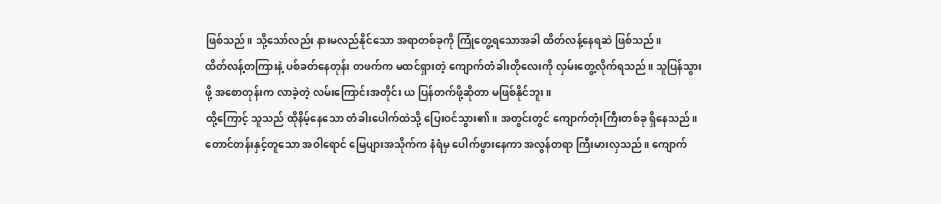ဖြစ်သည်။ သို့သော်လည်း နားမလည်နိုင်သော အရာတစ်ခုကို ကြုံတွေ့ရသောအခါ ထိတ်လန့်နေရဆဲ ဖြစ်သည်။
ထိတ်လန့်တကြားနဲ့ ပစ်ခတ်နေတုန်း တဖက်က မထင်ရှားတဲ့ ကျောက်တံခါးတိုလေးကို လှမ်းတွေ့လိုက်ရသည်။ သူပြန်သွားဖို့ အစောတုန်းက လာခဲ့တဲ့ လမ်းကြောင်းအတိုင်း ယ ပြန်တက်ဖို့ဆိုတာ မဖြစ်နိုင်ဘူး။
ထို့ကြောင့် သူသည် ထိုနိမ့်နေသော တံခါးပေါက်ထဲသို့ ပြေးဝင်သွား၏။ အတွင်းတွင် ကျောက်တုံးကြီးတစ်ခု ရှိနေသည်။ တောင်တန်းနှင့်တူသော အဝါရောင် မြေပျားအသိုက်က နံရံမှ ပေါက်ဖွားနေကာ အလွန်တရာ ကြီးမားလှသည်။ ကျောက်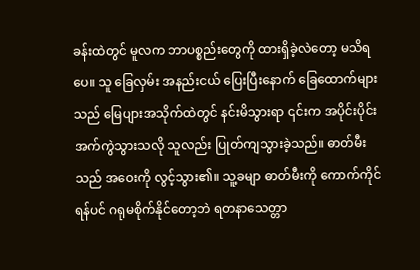ခန်းထဲတွင် မူလက ဘာပစ္စည်းတွေကို ထားရှိခဲ့လဲတော့ မသိရပေ။ သူ ခြေလှမ်း အနည်းငယ် ပြေးပြီးနောက် ခြေထောက်များသည် မြေပျားအသိုက်ထဲတွင် နင်းမိသွားရာ ၎င်းက အပိုင်းပိုင်း အက်ကွဲသွားသလို သူလည်း ပြုတ်ကျသွားခဲ့သည်။ ဓာတ်မီးသည် အဝေးကို လွင့်သွား၏။ သူ့ခမျာ ဓာတ်မီးကို ကောက်ကိုင်ရန်ပင် ဂရုမစိုက်နိုင်တော့ဘဲ ရတနာသေတ္တာ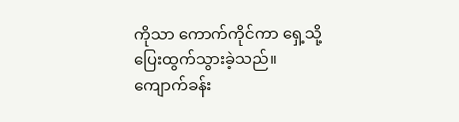ကိုသာ ကောက်ကိုင်ကာ ရှေ့သို့ ပြေးထွက်သွားခဲ့သည်။
ကျောက်ခန်း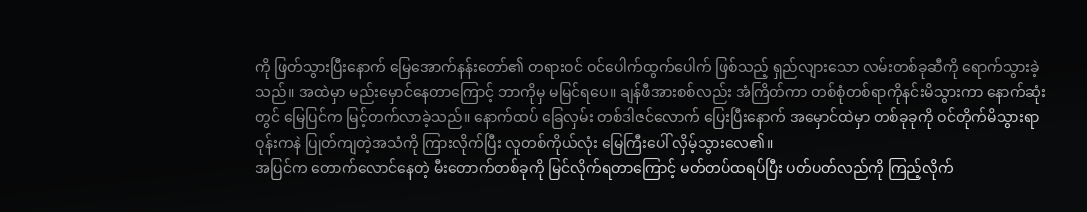ကို ဖြတ်သွားပြီးနောက် မြေအောက်နန်းတော်၏ တရားဝင် ဝင်ပေါက်ထွက်ပေါက် ဖြစ်သည့် ရှည်လျားသော လမ်းတစ်ခုဆီကို ရောက်သွားခဲ့သည်။ အထဲမှာ မည်းမှောင်နေတာကြောင့် ဘာကိုမှ မမြင်ရပေ။ ချန်ဖီအားစစ်လည်း အံကြိတ်ကာ တစ်စုံတစ်ရာကိုနင်းမိသွားကာ နောက်ဆုံးတွင် မြေပြင်က မြင့်တက်လာခဲ့သည်။ နောက်ထပ် ခြေလှမ်း တစ်ဒါဇင်လောက် ပြေးပြီးနောက် အမှောင်ထဲမှာ တစ်ခုခုကို ဝင်တိုက်မိသွားရာ ဝုန်းကနဲ ပြုတ်ကျတဲ့အသံကို ကြားလိုက်ပြီး လူတစ်ကိုယ်လုံး မြေကြီးပေါ် လှိမ့်သွားလေ၏။
အပြင်က တောက်လောင်နေတဲ့ မီးတောက်တစ်ခုကို မြင်လိုက်ရတာကြောင့် မတ်တပ်ထရပ်ပြီး ပတ်ပတ်လည်ကို ကြည့်လိုက်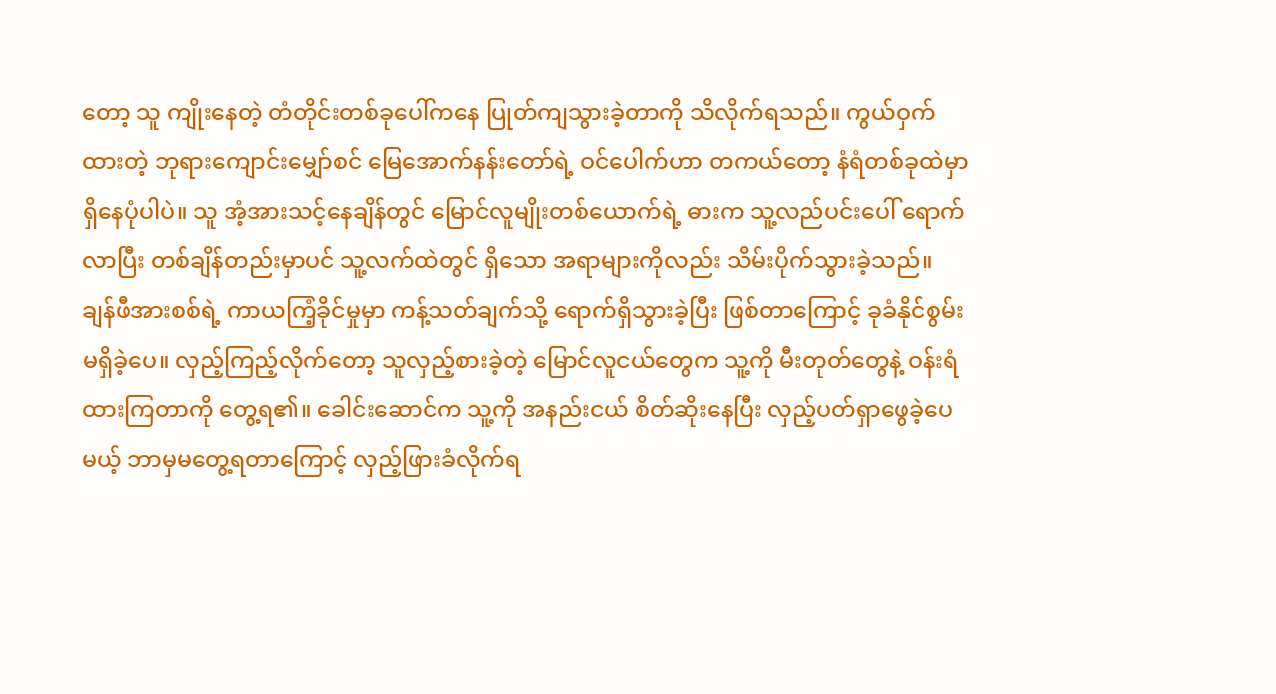တော့ သူ ကျိုးနေတဲ့ တံတိုင်းတစ်ခုပေါ်ကနေ ပြုတ်ကျသွားခဲ့တာကို သိလိုက်ရသည်။ ကွယ်ဝှက်ထားတဲ့ ဘုရားကျောင်းမျှော်စင် မြေအောက်နန်းတော်ရဲ့ ဝင်ပေါက်ဟာ တကယ်တော့ နံရံတစ်ခုထဲမှာ ရှိနေပုံပါပဲ။ သူ အံ့အားသင့်နေချိန်တွင် မြောင်လူမျိုးတစ်ယောက်ရဲ့ ဓားက သူ့လည်ပင်းပေါ် ရောက်လာပြီး တစ်ချိန်တည်းမှာပင် သူ့လက်ထဲတွင် ရှိသော အရာများကိုလည်း သိမ်းပိုက်သွားခဲ့သည်။
ချန်ဖီအားစစ်ရဲ့ ကာယကြံ့ခိုင်မှုမှာ ကန့်သတ်ချက်သို့ ရောက်ရှိသွားခဲ့ပြီး ဖြစ်တာကြောင့် ခုခံနိုင်စွမ်း မရှိခဲ့ပေ။ လှည့်ကြည့်လိုက်တော့ သူလှည့်စားခဲ့တဲ့ မြောင်လူငယ်တွေက သူ့ကို မီးတုတ်တွေနဲ့ ဝန်းရံထားကြတာကို တွေ့ရ၏။ ခေါင်းဆောင်က သူ့ကို အနည်းငယ် စိတ်ဆိုးနေပြီး လှည့်ပတ်ရှာဖွေခဲ့ပေမယ့် ဘာမှမတွေ့ရတာကြောင့် လှည့်ဖြားခံလိုက်ရ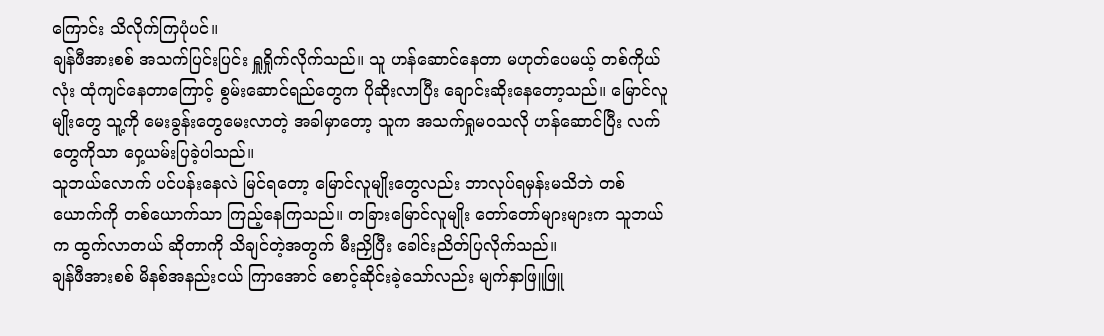ကြောင်း သိလိုက်ကြပုံပင်။
ချန်ဖီအားစစ် အသက်ပြင်းပြင်း ရှူရှိုက်လိုက်သည်။ သူ ဟန်ဆောင်နေတာ မဟုတ်ပေမယ့် တစ်ကိုယ်လုံး ထုံကျင်နေတာကြောင့် စွမ်းဆောင်ရည်တွေက ပိုဆိုးလာပြီး ချောင်းဆိုးနေတော့သည်။ မြောင်လူမျိုးတွေ သူ့ကို မေးခွန်းတွေမေးလာတဲ့ အခါမှာတော့ သူက အသက်ရှုမဝသလို ဟန်ဆောင်ပြီး လက်တွေကိုသာ ဝှေ့ယမ်းပြခဲ့ပါသည်။
သူဘယ်လောက် ပင်ပန်းနေလဲ မြင်ရတော့ မြောင်လူမျိုးတွေလည်း ဘာလုပ်ရမှန်းမသိဘဲ တစ်ယောက်ကို တစ်ယောက်သာ ကြည့်နေကြသည်။ တခြားမြောင်လူမျိုး တော်တော်များများက သူဘယ်က ထွက်လာတယ် ဆိုတာကို သိချင်တဲ့အတွက် မီးညှိပြီး ခေါင်းညိတ်ပြလိုက်သည်။
ချန်ဖီအားစစ် မိနစ်အနည်းငယ် ကြာအောင် စောင့်ဆိုင်းခဲ့သော်လည်း မျက်နှာဖြူဖြူ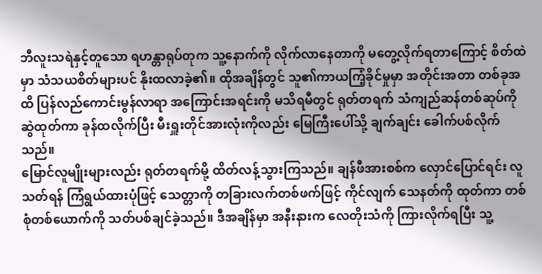ဘီလူးသရဲနှင့်တူသော ရဟန္တာရုပ်တုက သူ့နောက်ကို လိုက်လာနေတာကို မတွေ့လိုက်ရတာကြောင့် စိတ်ထဲမှာ သံသယစိတ်များပင် နိုးထလာခဲ့၏။ ထိုအချိန်တွင် သူ၏ကာယကြံ့ခိုင်မှုမှာ အတိုင်းအတာ တစ်ခုအထိ ပြန်လည်ကောင်းမွန်လာရာ အကြောင်းအရင်းကို မသိရမီတွင် ရုတ်တရက် သံကျည်ဆန်တစ်ဆုပ်ကို ဆွဲထုတ်ကာ ခုန်ထလိုက်ပြီး မီးရှူးတိုင်အားလုံးကိုလည်း မြေကြီးပေါ်သို့ ချက်ချင်း ခေါက်ပစ်လိုက်သည်။
မြောင်လူမျိုးများလည်း ရုတ်တရက်မို့ ထိတ်လန့်သွားကြသည်။ ချန်ဖီအားစစ်က လှောင်ပြောင်ရင်း လူသတ်ရန် ကြံရွယ်ထားပုံဖြင့် သေတ္တာကို တခြားလက်တစ်ဖက်ဖြင့် ကိုင်လျက် သေနတ်ကို ထုတ်ကာ တစ်စုံတစ်ယောက်ကို သတ်ပစ်ချင်ခဲ့သည်။ ဒီအချိန်မှာ အနီးနားက လေတိုးသံကို ကြားလိုက်ရပြီး သူ့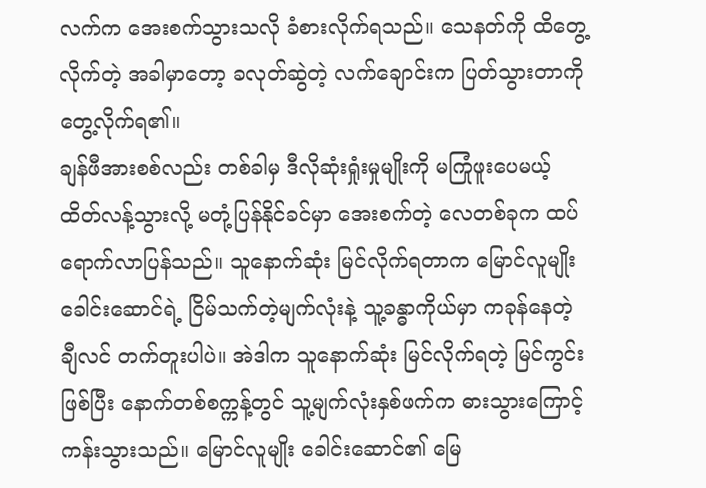လက်က အေးစက်သွားသလို ခံစားလိုက်ရသည်။ သေနတ်ကို ထိတွေ့လိုက်တဲ့ အခါမှာတော့ ခလုတ်ဆွဲတဲ့ လက်ချောင်းက ပြတ်သွားတာကို တွေ့လိုက်ရ၏။
ချန်ဖီအားစစ်လည်း တစ်ခါမှ ဒီလိုဆုံးရှုံးမှုမျိုးကို မကြုံဖူးပေမယ့် ထိတ်လန့်သွားလို့ မတုံ့ပြန်နိုင်ခင်မှာ အေးစက်တဲ့ လေတစ်ခုက ထပ်ရောက်လာပြန်သည်။ သူနောက်ဆုံး မြင်လိုက်ရတာက မြောင်လူမျိုးခေါင်းဆောင်ရဲ့ ငြိမ်သက်တဲ့မျက်လုံးနဲ့ သူ့ခန္ဓာကိုယ်မှာ ကခုန်နေတဲ့ ချီလင် တက်တူးပါပဲ။ အဲဒါက သူနောက်ဆုံး မြင်လိုက်ရတဲ့ မြင်ကွင်းဖြစ်ပြီး နောက်တစ်စက္ကန့်တွင် သူ့မျက်လုံးနှစ်ဖက်က ဓားသွားကြောင့် ကန်းသွားသည်။ မြောင်လူမျိုး ခေါင်းဆောင်၏ မြေ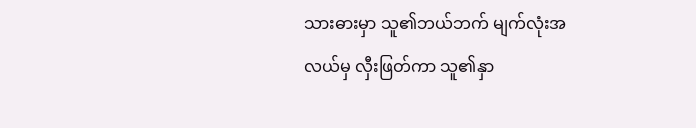သားဓားမှာ သူ၏ဘယ်ဘက် မျက်လုံးအလယ်မှ လှီးဖြတ်ကာ သူ၏နှာ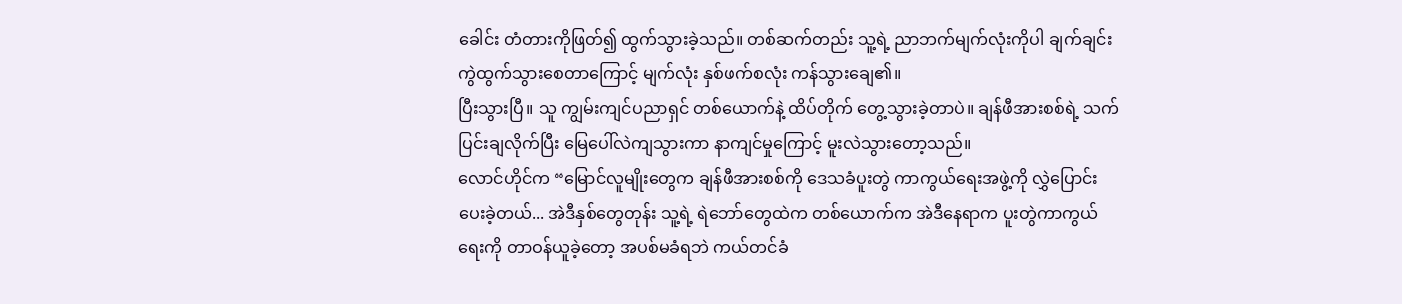ခေါင်း တံတားကိုဖြတ်၍ ထွက်သွားခဲ့သည်။ တစ်ဆက်တည်း သူ့ရဲ့ ညာဘက်မျက်လုံးကိုပါ ချက်ချင်း ကွဲထွက်သွားစေတာကြောင့် မျက်လုံး နှစ်ဖက်စလုံး ကန်သွားချေ၏။
ပြီးသွားပြီ။ သူ ကျွမ်းကျင်ပညာရှင် တစ်ယောက်နဲ့ ထိပ်တိုက် တွေ့သွားခဲ့တာပဲ။ ချန်ဖီအားစစ်ရဲ့ သက်ပြင်းချလိုက်ပြီး မြေပေါ်လဲကျသွားကာ နာကျင်မှုကြောင့် မူးလဲသွားတော့သည်။
လောင်ဟိုင်က “မြောင်လူမျိုးတွေက ချန်ဖီအားစစ်ကို ဒေသခံပူးတွဲ ကာကွယ်ရေးအဖွဲ့ကို လွှဲပြောင်းပေးခဲ့တယ်... အဲဒီနှစ်တွေတုန်း သူ့ရဲ့ ရဲဘော်တွေထဲက တစ်ယောက်က အဲဒီနေရာက ပူးတွဲကာကွယ်ရေးကို တာဝန်ယူခဲ့တော့ အပစ်မခံရဘဲ ကယ်တင်ခံ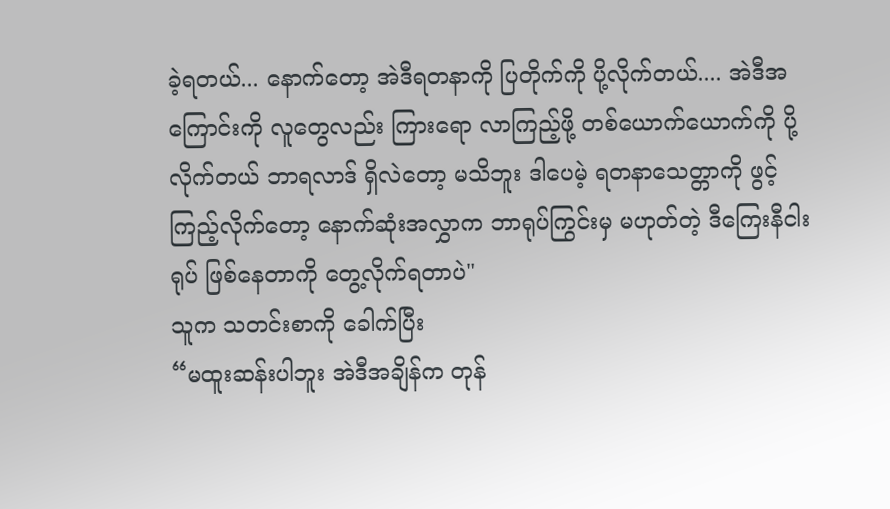ခဲ့ရတယ်... နောက်တော့ အဲဒီရတနာကို ပြတိုက်ကို ပို့လိုက်တယ်.... အဲဒီအကြောင်းကို လူတွေလည်း ကြားရော လာကြည့်ဖို့ တစ်ယောက်ယောက်ကို ပို့လိုက်တယ် ဘာရလာဒ် ရှိလဲတော့ မသိဘူး ဒါပေမဲ့ ရတနာသေတ္တာကို ဖွင့်ကြည့်လိုက်တော့ နောက်ဆုံးအလွှာက ဘာရုပ်ကြွင်းမှ မဟုတ်တဲ့ ဒီကြေးနီငါးရုပ် ဖြစ်နေတာကို တွေ့လိုက်ရတာပဲ"
သူက သတင်းစာကို ခေါက်ပြီး
“မထူးဆန်းပါဘူး အဲဒီအချိန်က တုန်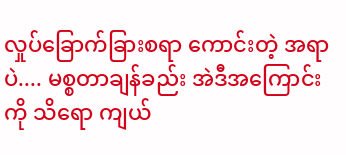လှုပ်ခြောက်ခြားစရာ ကောင်းတဲ့ အရာပဲ.... မစ္စတာချန်ခည်း အဲဒီအကြောင်းကို သိရော ကျယ်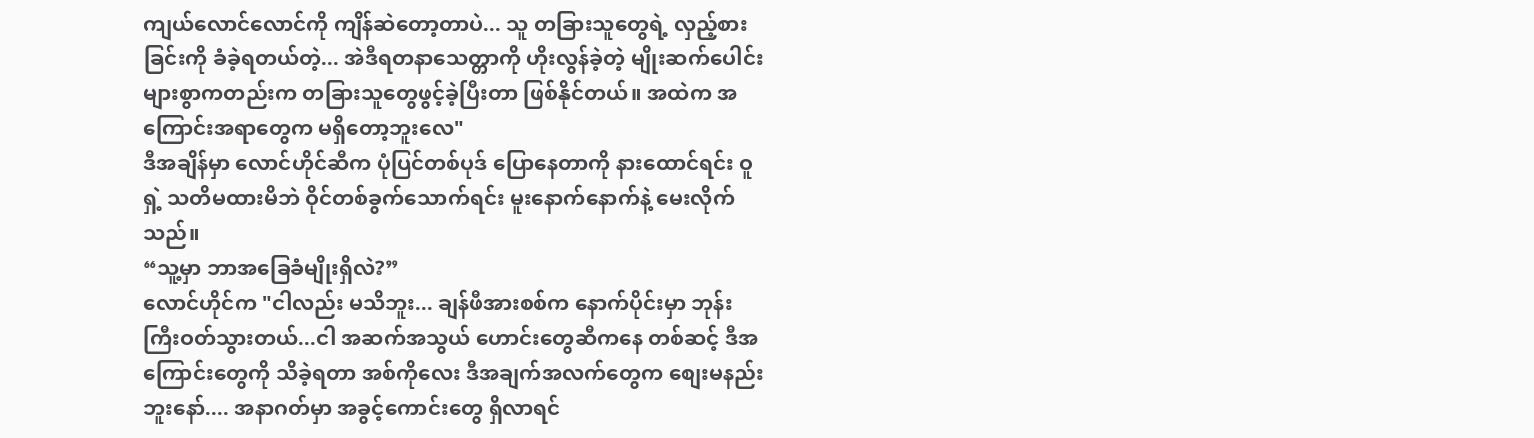ကျယ်လောင်လောင်ကို ကျိန်ဆဲတော့တာပဲ... သူ တခြားသူတွေရဲ့ လှည့်စားခြင်းကို ခံခဲ့ရတယ်တဲ့... အဲဒီရတနာသေတ္တာကို ဟိုးလွန်ခဲ့တဲ့ မျိုးဆက်ပေါင်းများစွာကတည်းက တခြားသူတွေဖွင့်ခဲ့ပြီးတာ ဖြစ်နိုင်တယ်။ အထဲက အကြောင်းအရာတွေက မရှိတော့ဘူးလေ"
ဒီအချိန်မှာ လောင်ဟိုင်ဆီက ပုံပြင်တစ်ပုဒ် ပြောနေတာကို နားထောင်ရင်း ဝူရှဲ့ သတိမထားမိဘဲ ဝိုင်တစ်ခွက်သောက်ရင်း မူးနောက်နောက်နဲ့ မေးလိုက်သည်။
“သူ့မှာ ဘာအခြေခံမျိုးရှိလဲ?”
လောင်ဟိုင်က "ငါလည်း မသိဘူး... ချန်ဖီအားစစ်က နောက်ပိုင်းမှာ ဘုန်းကြီးဝတ်သွားတယ်...ငါ အဆက်အသွယ် ဟောင်းတွေဆီကနေ တစ်ဆင့် ဒီအကြောင်းတွေကို သိခဲ့ရတာ အစ်ကိုလေး ဒီအချက်အလက်တွေက စျေးမနည်းဘူးနော်.... အနာဂတ်မှာ အခွင့်ကောင်းတွေ ရှိလာရင်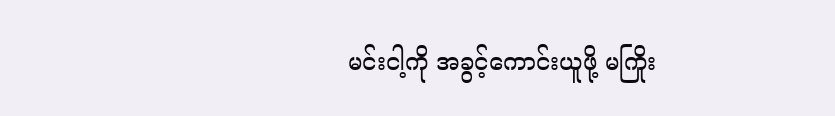မင်းငါ့ကို အခွင့်ကောင်းယူဖို့ မကြိုး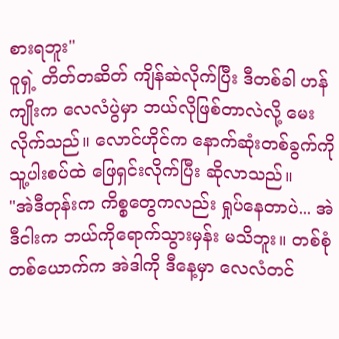စားရဘူး"
ဝူရှဲ့ တိတ်တဆိတ် ကျိန်ဆဲလိုက်ပြီး ဒီတစ်ခါ ဟန်ကျိုးက လေလံပွဲမှာ ဘယ်လိုဖြစ်တာလဲလို့ မေးလိုက်သည်။ လောင်ဟိုင်က နောက်ဆုံးတစ်ခွက်ကို သူ့ပါးစပ်ထဲ ဖြေရှင်းလိုက်ပြီး ဆိုလာသည်။
"အဲဒီတုန်းက ကိစ္စတွေကလည်း ရှုပ်နေတာပဲ... အဲဒီငါးက ဘယ်ကိုရောက်သွားမှန်း မသိဘူး။ တစ်စုံတစ်ယောက်က အဲဒါကို ဒီနေ့မှာ လေလံတင်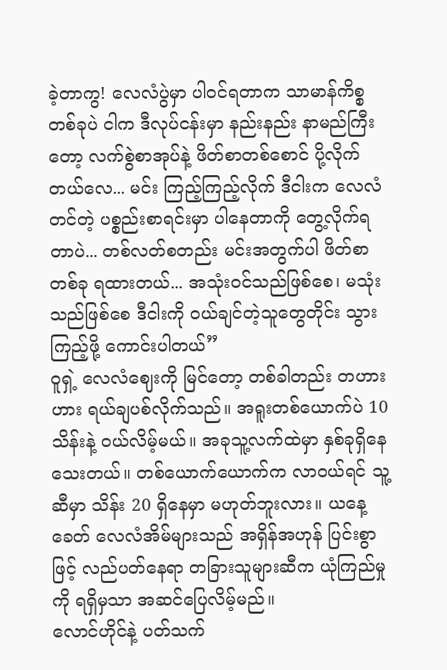ခဲ့တာကွ! လေလံပွဲမှာ ပါဝင်ရတာက သာမာန်ကိစ္စတစ်ခုပဲ ငါက ဒီလုပ်ငန်းမှာ နည်းနည်း နာမည်ကြီးတော့ လက်စွဲစာအုပ်နဲ့ ဖိတ်စာတစ်စောင် ပို့လိုက်တယ်လေ... မင်း ကြည့်ကြည့်လိုက် ဒီငါးက လေလံတင်တဲ့ ပစ္စည်းစာရင်းမှာ ပါနေတာကို တွေ့လိုက်ရတာပဲ... တစ်လတ်စတည်း မင်းအတွက်ပါ ဖိတ်စာတစ်ခု ရထားတယ်... အသုံးဝင်သည်ဖြစ်စေ၊ မသုံးသည်ဖြစ်စေ ဒီငါးကို ဝယ်ချင်တဲ့သူတွေတိုင်း သွားကြည့်ဖို့ ကောင်းပါတယ်”
ဝူရှဲ့ လေလံဈေးကို မြင်တော့ တစ်ခါတည်း တဟားဟား ရယ်ချပစ်လိုက်သည်။ အရူးတစ်ယောက်ပဲ 10 သိန်းနဲ့ ဝယ်လိမ့်မယ်။ အခုသူ့လက်ထဲမှာ နှစ်ခုရှိနေသေးတယ်။ တစ်ယောက်ယောက်က လာဝယ်ရင် သူ့ဆီမှာ သိန်း 20 ရှိနေမှာ မဟုတ်ဘူးလား။ ယနေ့ခေတ် လေလံအိမ်များသည် အရှိန်အဟုန် ပြင်းစွာဖြင့် လည်ပတ်နေရာ တခြားသူများဆီက ယုံကြည်မှုကို ရရှိမှသာ အဆင်ပြေလိမ့်မည်။
လောင်ဟိုင်နဲ့ ပတ်သက်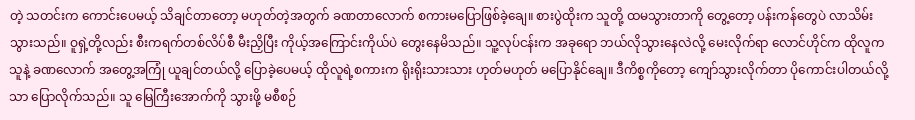တဲ့ သတင်းက ကောင်းပေမယ့် သိချင်တာတော့ မဟုတ်တဲ့အတွက် ခဏတာလောက် စကားမပြောဖြစ်ခဲ့ချေ။ စားပွဲထိုးက သူတို့ ထမသွားတာကို တွေ့တော့ ပန်းကန်တွေပဲ လာသိမ်းသွားသည်။ ဝူရှဲ့တို့လည်း စီးကရက်တစ်လိပ်စီ မီးညှိပြီး ကိုယ့်အကြောင်းကိုယ်ပဲ တွေးနေမိသည်။ သူ့လုပ်ငန်းက အခုရော ဘယ်လိုသွားနေလဲလို့ မေးလိုက်ရာ လောင်ဟိုင်က ထိုလူက သူနဲ့ ခဏလောက် အတွေ့အကြုံ ယူချင်တယ်လို့ ပြောခဲ့ပေမယ့် ထိုလူရဲ့စကားက ရိုးရိုးသားသား ဟုတ်မဟုတ် မပြောနိုင်ချေ။ ဒီကိစ္စကိုတော့ ကျော်သွားလိုက်တာ ပိုကောင်းပါတယ်လို့သာ ပြောလိုက်သည်။ သူ မြေကြီးအောက်ကို သွားဖို့ မစီစဉ်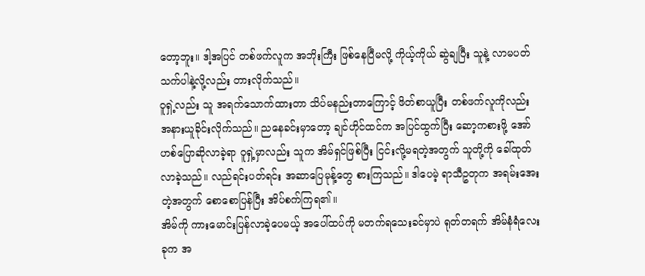တော့ဘူး။ ဒါ့အပြင် တစ်ဖက်လူက အဘိုးကြီး ဖြစ်နေပြီမလို့ ကိုယ့်ကိုယ် ဆွဲချပြီး သူနဲ့ လာမပတ်သက်ပါနဲ့လို့လည်း တားလိုက်သည်။
ဝူရှဲ့လည်း သူ အရက်သောက်ထားတာ သိပ်မနည်းတာကြောင့် ဖိတ်စာယူပြီး တစ်ဖက်လူကိုလည်း အနားယူခိုင်းလိုက်သည်။ ညနေခင်းမှာတော့ ချင်ဟိုင်ထင်က အပြင်ထွက်ပြီး ဆော့ကစားဖို့ အော်ဟစ်ပြောဆိုလာခဲ့ရာ ဝူရှဲ့မှာလည်း သူက အိမ်ရှင်ဖြစ်ပြီး ငြင်းလို့မရတဲ့အတွက် သူတို့ကို ခေါ်ထုတ်လာခဲ့သည်။ လည်ရင်းပတ်ရင်း အဆာပြေမုန့်တွေ စားကြသည်။ ဒါပေမဲ့ ရာသီဥတုက အရမ်းအေးတဲ့အတွက် စောစောပြန်ပြီး အိပ်စက်ကြရ၏။
အိမ်ကို ကားမောင်းပြန်လာခဲ့ပေမယ့် အပေါ်ထပ်ကို မတက်ရသေးခင်မှာပဲ ရုတ်တရက် အိမ်နံရံလေးခုက အ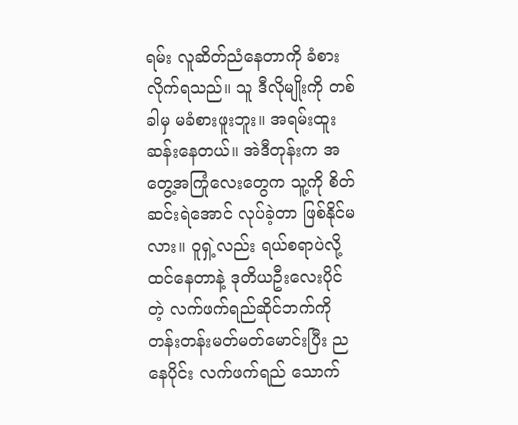ရမ်း လူဆိတ်ညံနေတာကို ခံစားလိုက်ရသည်။ သူ ဒီလိုမျိုးကို တစ်ခါမှ မခံစားဖူးဘူး။ အရမ်းထူးဆန်းနေတယ်။ အဲဒီတုန်းက အတွေ့အကြုံလေးတွေက သူ့ကို စိတ်ဆင်းရဲအောင် လုပ်ခဲ့တာ ဖြစ်နိုင်မလား။ ဝူရှဲ့လည်း ရယ်စရာပဲလို့ ထင်နေတာနဲ့ ဒုတိယဦးလေးပိုင်တဲ့ လက်ဖက်ရည်ဆိုင်ဘက်ကို တန်းတန်းမတ်မတ်မောင်းပြီး ညနေပိုင်း လက်ဖက်ရည် သောက်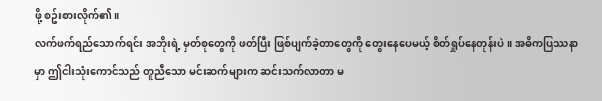ဖို့ စဥ်းစားလိုက်၏။
လက်ဖက်ရည်သောက်ရင်း အဘိုးရဲ့ မှတ်စုတွေကို ဖတ်ပြီး ဖြစ်ပျက်ခဲ့တာတွေကို တွေးနေပေမယ့် စိတ်ရှုပ်နေတုန်းပဲ။ အဓိကပြဿနာမှာ ဤငါးသုံးကောင်သည် တူညီသော မင်းဆက်များက ဆင်းသက်လာတာ မ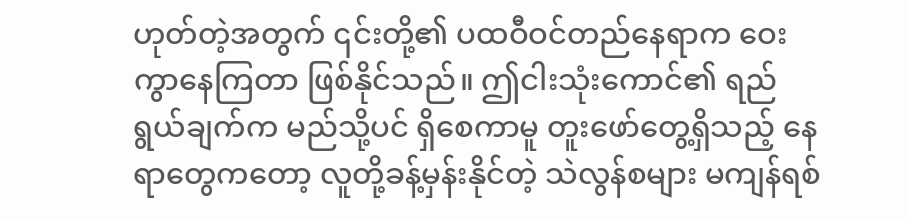ဟုတ်တဲ့အတွက် ၎င်းတို့၏ ပထဝီဝင်တည်နေရာက ဝေးကွာနေကြတာ ဖြစ်နိုင်သည်။ ဤငါးသုံးကောင်၏ ရည်ရွယ်ချက်က မည်သို့ပင် ရှိစေကာမူ တူးဖော်တွေ့ရှိသည့် နေရာတွေကတော့ လူတို့ခန့်မှန်းနိုင်တဲ့ သဲလွန်စများ မကျန်ရစ်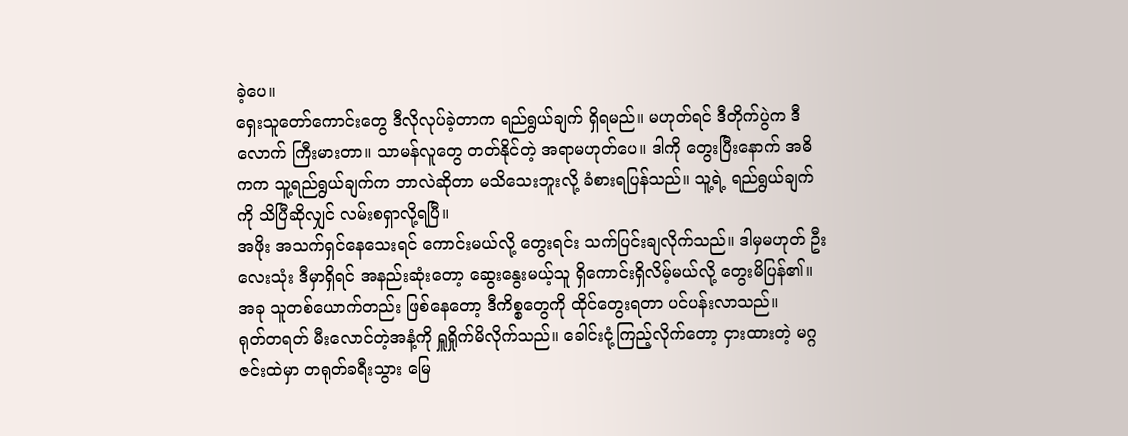ခဲ့ပေ။
ရှေးသူတော်ကောင်းတွေ ဒီလိုလုပ်ခဲ့တာက ရည်ရွယ်ချက် ရှိရမည်။ မဟုတ်ရင် ဒီတိုက်ပွဲက ဒီလောက် ကြီးမားတာ။ သာမန်လူတွေ တတ်နိုင်တဲ့ အရာမဟုတ်ပေ။ ဒါကို တွေးပြီးနောက် အဓိကက သူ့ရည်ရွယ်ချက်က ဘာလဲဆိုတာ မသိသေးဘူးလို့ ခံစားရပြန်သည်။ သူ့ရဲ့ ရည်ရွယ်ချက်ကို သိပြီဆိုလျှင် လမ်းစရှာလို့ရပြီ။
အဖိုး အသက်ရှင်နေသေးရင် ကောင်းမယ်လို့ တွေးရင်း သက်ပြင်းချလိုက်သည်။ ဒါမှမဟုတ် ဦးလေးသုံး ဒီမှာရှိရင် အနည်းဆုံးတော့ ဆွေးနွေးမယ့်သူ ရှိကောင်းရှိလိမ့်မယ်လို့ တွေးမိပြန်၏။ အခု သူတစ်ယောက်တည်း ဖြစ်နေတော့ ဒီကိစ္စတွေကို ထိုင်တွေးရတာ ပင်ပန်းလာသည်။
ရုတ်တရတ် မီးလောင်တဲ့အနံ့ကို ရှူရှိုက်မိလိုက်သည်။ ခေါင်းငုံ့ကြည့်လိုက်တော့ ငှားထားတဲ့ မဂ္ဂဇင်းထဲမှာ တရုတ်ခရီးသွား မြေ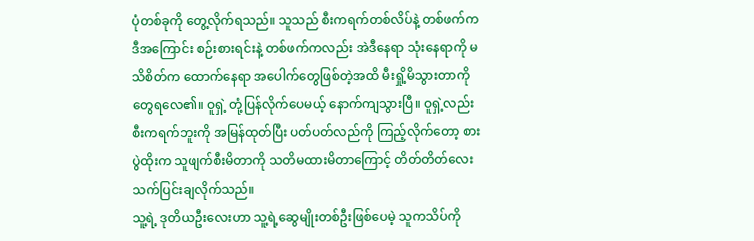ပုံတစ်ခုကို တွေ့လိုက်ရသည်။ သူသည် စီးကရက်တစ်လိပ်နဲ့ တစ်ဖက်က ဒီအကြောင်း စဉ်းစားရင်းနဲ့ တစ်ဖက်ကလည်း အဲဒီနေရာ သုံးနေရာကို မသိစိတ်က ထောက်နေရာ အပေါက်တွေဖြစ်တဲ့အထိ မီးရှို့မိသွားတာကို တွေရလေ၏။ ဝူရှဲ့ တုံ့ပြန်လိုက်ပေမယ့် နောက်ကျသွားပြီ။ ဝူရှဲ့လည်း စီးကရက်ဘူးကို အမြန်ထုတ်ပြီး ပတ်ပတ်လည်ကို ကြည့်လိုက်တော့ စားပွဲထိုးက သူဖျက်စီးမိတာကို သတိမထားမိတာကြောင့် တိတ်တိတ်လေး သက်ပြင်းချလိုက်သည်။
သူ့ရဲ့ ဒုတိယဦးလေးဟာ သူ့ရဲ့ဆွေမျိုးတစ်ဦးဖြစ်ပေမဲ့ သူကသိပ်ကို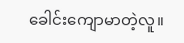ခေါင်းကျောမာတဲ့လူ။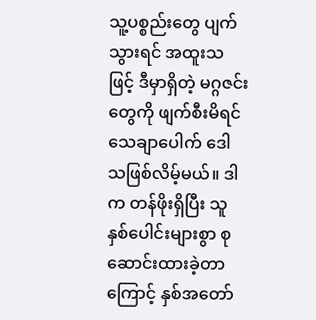သူ့ပစ္စည်းတွေ ပျက်သွားရင် အထူးသဖြင့် ဒီမှာရှိတဲ့ မဂ္ဂဇင်းတွေကို ဖျက်စီးမိရင် သေချာပေါက် ဒေါသဖြစ်လိမ့်မယ်။ ဒါက တန်ဖိုးရှိပြီး သူနှစ်ပေါင်းများစွာ စုဆောင်းထားခဲ့တာကြောင့် နှစ်အတော်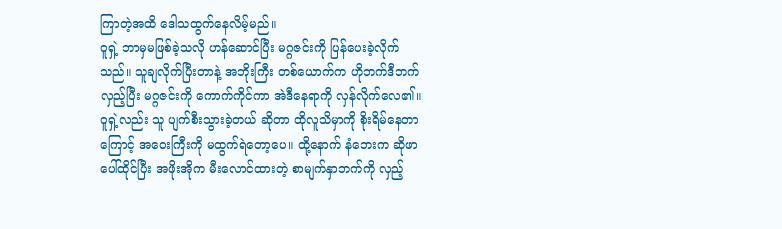ကြာတဲ့အထိ ဒေါသထွက်နေလိမ့်မည်။
ဝူရှဲ့ ဘာမှမဖြစ်ခဲ့သလို ဟန်ဆောင်ပြီး မဂ္ဂဇင်းကို ပြန်ပေးခဲ့လိုက်သည်။ သူချလိုက်ပြီးတာနဲ့ အဘိုးကြီး တစ်ယောက်က ဟိုဘက်ဒီဘက် လှည့်ပြီး မဂ္ဂဇင်းကို ကောက်ကိုင်ကာ အဲဒီနေရာကို လှန်လိုက်လေ၏။ ဝူရှဲ့လည်း သူ ပျက်စီးသွားခဲ့တယ် ဆိုတာ ထိုလူသိမှာကို စိုးရိမ်နေတာကြောင့် အဝေးကြီးကို မထွက်ရဲတော့ပေ။ ထို့နောက် နံဘေးက ဆိုဖာပေါ်ထိုင်ပြီး အဖိုးအိုက မီးလောင်ထားတဲ့ စာမျက်နှာဘက်ကို လှည့်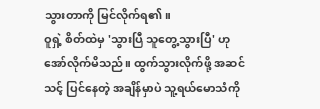သွားတာကို မြင်လိုက်ရ၏။
ဝူရှဲ့ စိတ်ထဲမှ 'သွားပြီ သူတွေ့သွားပြီ' ဟု အော်လိုက်မိသည်။ ထွက်သွားလိုက်ဖို့ အဆင်သင့် ပြင်နေတဲ့ အချိန်မှာပဲ သူ့ရယ်မောသံကို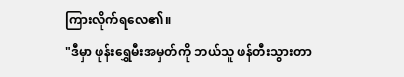ကြားလိုက်ရလေ၏။
"ဒီမှာ ဖုန်းရွှေမီးအမှတ်ကို ဘယ်သူ ဖန်တီးသွားတာ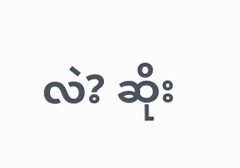လဲ? ဆိုး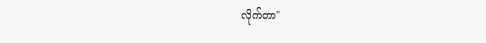လိုက်တာ"